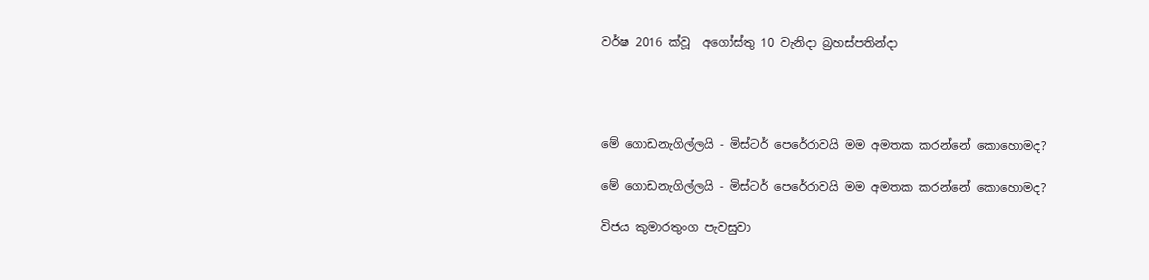වර්ෂ 2016 ක්වූ  අගෝස්තු 10 වැනිදා බ්‍රහස්පතින්දා




මේ ගොඩනැගිල්ලයි - මිස්ටර් පෙරේරාවයි මම අමතක කරන්නේ කොහොමද?

මේ ගොඩනැගිල්ලයි - මිස්ටර් පෙරේරාවයි මම අමතක කරන්නේ කොහොමද?

විජය කුමාරතුංග පැවසුවා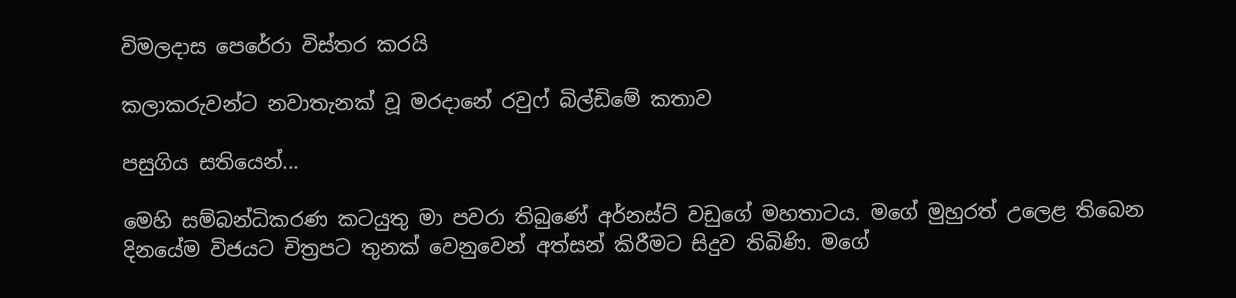විමලදාස පෙරේරා විස්තර කරයි

කලාකරුවන්ට නවාතැනක් වූ මරදානේ රවුෆ් බිල්ඩිමේ කතාව

පසුගිය සතියෙන්...

මෙහි සම්බන්ධිකරණ කටයුතු මා පවරා තිබුණේ අර්නස්ට් වඩුගේ මහතාටය. මගේ මුහුරත් උලෙළ තිබෙන දිනයේම විජයට චිත්‍රපට තුනක් වෙනුවෙන් අත්සන් කිරීමට සිදුව තිබිණි. මගේ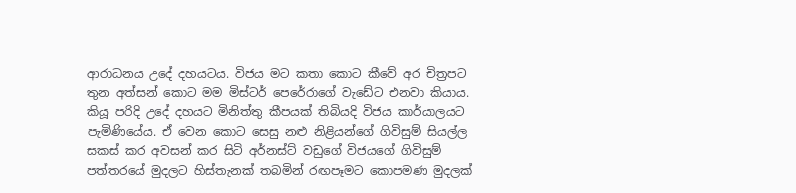ආරාධනය උදේ දහයටය. විජය මට කතා කොට කීවේ අර චිත්‍රපට තුන අත්සන් කොට මම මිස්ටර් පෙරේරාගේ වැඩේට එනවා කියාය. කියූ පරිදි උදේ දහයට මිනිත්තු කීපයක් තිබියදි විජය කාර්යාලයට පැමිණියේය. ඒ වෙන කොට සෙසු නළු නිළියන්ගේ ගිවිසුම් සියල්ල සකස් කර අවසන් කර සිටි අර්නස්ට් වඩුගේ විජයගේ ගිවිසුම් පත්තරයේ මුදලට හිස්තැනක් තබමින් රඟපෑමට කොපමණ මුදලක්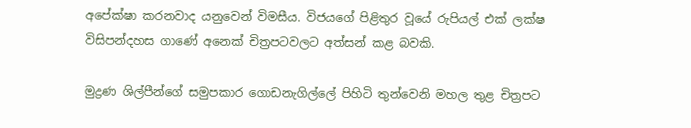අපේක්ෂා කරනවාද යනුවෙන් විමසීය. විජයගේ පිළිතුර වූයේ රුපියල් එක් ලක්ෂ විසිපන්දහස ගාණේ අනෙක් චිත්‍රපටවලට අත්සන් කළ බවකි.

මුද්‍රණ ශිල්පීන්ගේ සමුපකාර ගොඩනැගිල්ලේ පිහිටි තුන්වෙනි මහල තුළ චිත්‍රපට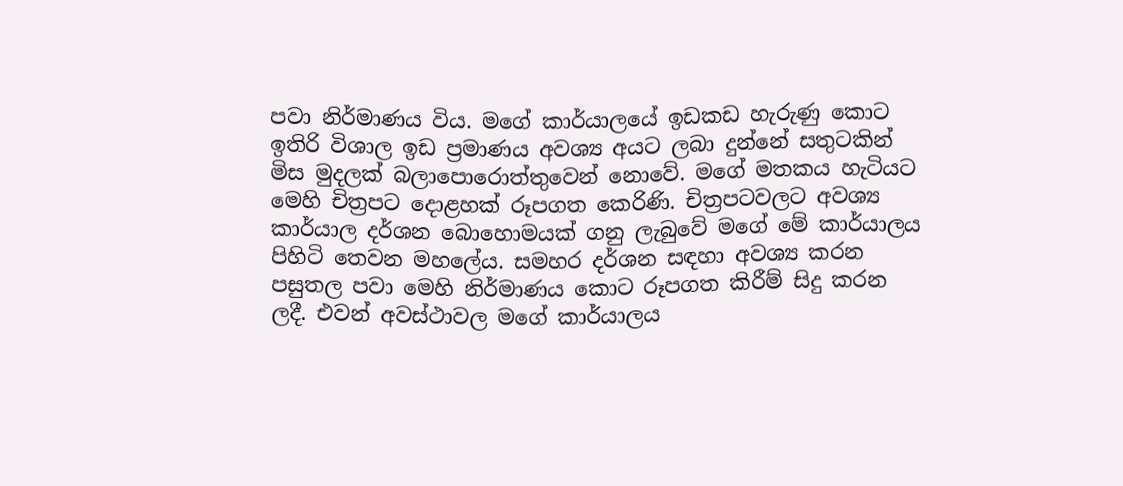පවා නිර්මාණය විය. මගේ කාර්යාලයේ ඉඩකඩ හැරුණු කොට ඉතිරි විශාල ඉඩ ප්‍රමාණය අවශ්‍ය අයට ලබා දුන්නේ සතුටකින් මිස මුදලක් බලාපොරොත්තුවෙන් නොවේ. මගේ මතකය හැටියට මෙහි චිත්‍රපට දොළහක් රූපගත කෙරිණි. චිත්‍රපටවලට අවශ්‍ය කාර්යාල දර්ශන බොහොමයක් ගනු ලැබුවේ මගේ මේ කාර්යාලය පිහිටි තෙවන මහලේය. සමහර දර්ශන සඳහා අවශ්‍ය කරන පසුතල පවා මෙහි නිර්මාණය කොට රූපගත කිරීම් සිදු කරන ලදී. එවන් අවස්ථාවල මගේ කාර්යාලය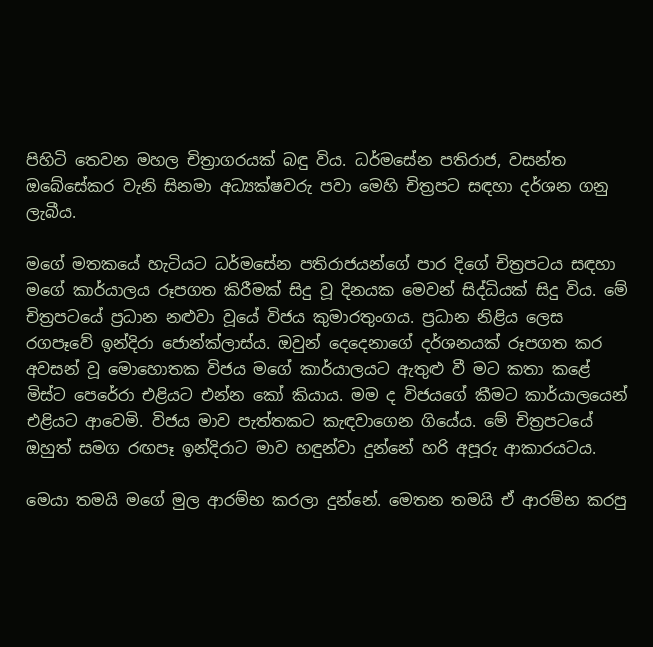පිහිටි තෙවන මහල චිත්‍රාගරයක් බඳු විය. ධර්මසේන පතිරාජ, වසන්ත ඔබේසේකර වැනි සිනමා අධ්‍යක්ෂවරු පවා මෙහි චිත්‍රපට සඳහා දර්ශන ගනු ලැබීය.

මගේ මතකයේ හැටියට ධර්මසේන පතිරාජයන්ගේ පාර දිගේ චිත්‍රපටය සඳහා මගේ කාර්යාලය රූපගත කිරීමක් සිදු වූ දිනයක මෙවන් සිද්ධියක් සිදු විය. මේ චිත්‍රපටයේ ප්‍රධාන නළුවා වූයේ විජය කුමාරතුංගය. ප්‍රධාන නිළිය ලෙස රගපෑවේ ඉන්දිරා ජොන්ක්ලාස්ය. ඔවුන් දෙදෙනාගේ දර්ශනයක් රූපගත කර අවසන් වූ මොහොතක විජය මගේ කාර්යාලයට ඇතුළු වී මට කතා කළේ මිස්ට පෙරේරා එළියට එන්න කෝ කියාය. මම ද විජයගේ කීමට කාර්යාලයෙන් එළියට ආවෙමි. විජය මාව පැත්තකට කැඳවාගෙන ගියේය. මේ චිත්‍රපටයේ ඔහුත් සමග රඟපෑ ඉන්දිරාට මාව හඳුන්වා දුන්නේ හරි අපූරු ආකාරයටය.

මෙයා තමයි මගේ මුල ආරම්භ කරලා දුන්නේ. මෙතන තමයි ඒ ආරම්භ කරපු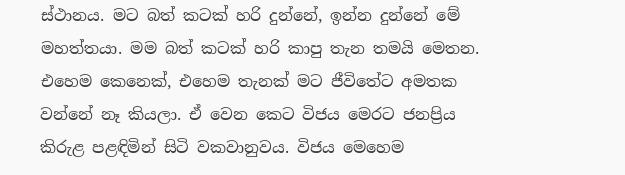ස්ථානය. මට බත් කටක් හරි දුන්නේ, ඉන්න දුන්නේ මේ මහත්තයා. මම බත් කටක් හරි කාපු තැන තමයි මෙතන. එහෙම කෙනෙක්, එහෙම තැනක් මට ජීවිතේට අමතක වන්නේ නෑ කියලා. ඒ වෙන කෙට විජය මෙරට ජනප්‍රිය කිරුළ පළඳිමින් සිටි වකවානුවය. විජය මෙහෙම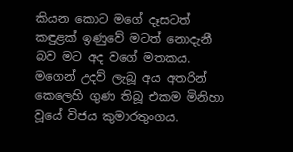කියන කොට මගේ දෑසටත් කඳුළක් ඉණුවේ මටත් නොදැනී බව මට අද වගේ මතකය. මගෙන් උදව් ලැබූ අය අතරින් කෙලෙහි ගුණ තිබූ එකම මිනිහා වූයේ විජය කුමාරතුංගය.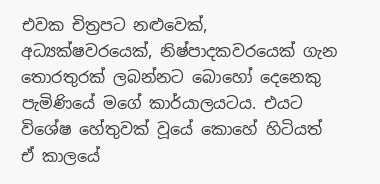එවක චිත්‍රපට නළුවෙක්, අධ්‍යක්ෂවරයෙක්, නිෂ්පාදකවරයෙක් ගැන තොරතුරක් ලබන්නට බොහෝ දෙනෙකු පැමිණියේ මගේ කාර්යාලයටය. එයට විශේෂ හේතුවක් වූයේ කොහේ හිටියත් ඒ කාලයේ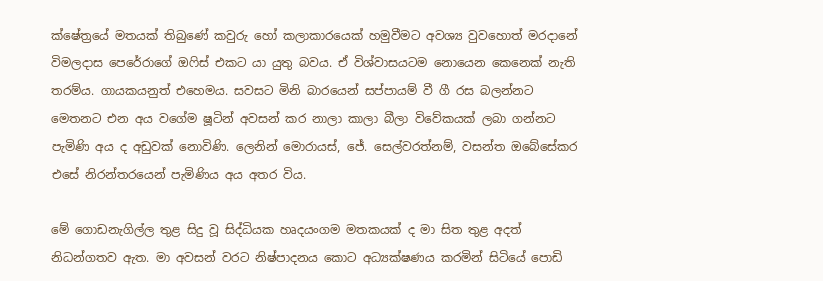ක්ෂේත්‍රයේ මතයක් තිබුණේ කවුරු හෝ කලාකාරයෙක් හමුවීමට අවශ්‍ය වුවහොත් මරදානේ විමලදාස පෙරේරාගේ ඔෆිස් එකට යා යුතු බවය. ඒ විශ්වාසයටම නොයෙන කෙනෙක් නැති තරම්ය. ගායකයනුත් එහෙමය. සවසට මිනි බාරයෙන් සප්පායම් වී ගී රස බලන්නට මෙතනට එන අය වගේම ෂූටින් අවසන් කර නාලා කාලා බීලා විවේකයක් ලබා ගන්නට පැමිණි අය ද අඩුවක් නොවිණි. ලෙනින් මොරායස්, ජේ. සෙල්වරත්නම්, වසන්ත ඔබේසේකර එසේ නිරන්තරයෙන් පැමිණිය අය අතර විය.

මේ ගොඩනැගිල්ල තුළ සිදු වූ සිද්ධියක හෘදයංගම මතකයක් ද මා සිත තුළ අදත් නිධන්ගතව ඇත. මා අවසන් වරට නිෂ්පාදනය කොට අධ්‍යක්ෂණය කරමින් සිටියේ පොඩි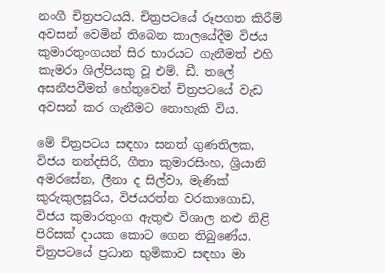නංගී චිත්‍රපටයයි. චිත්‍රපටයේ රූපගත කිරීම් අවසන් වෙමින් තිබෙන කාලයේදීම විජය කුමාරතුංගයන් සිර භාරයට ගැනීමත් එහි කැමරා ශිල්පියකු වූ එම්. ඩී. තලේ අසනීපවීමත් හේතුවෙන් චිත්‍රපටයේ වැඩ අවසන් කර ගැනීමට නොහැකි විය.

මේ චිත්‍රපටය සඳහා සනත් ගුණතිලක, විජය නන්දසිරි, ගීතා කුමාරසිංහ, ශ්‍රියානි අමරසේන, ලීනා ද සිල්වා, මැණික් කුරුකුලසූරිය, විජයරත්න වරකාගොඩ, විජය කුමාරතුංග ඇතුළු විශාල නළු නිළි පිරිසක් දායක කොට ගෙන තිබුණේය. චිත්‍රපටයේ ප්‍රධාන භුමිකාව සඳහා මා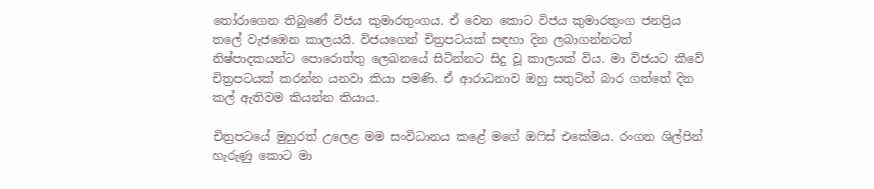තෝරාගෙන තිබුණේ විජය කුමාරතුංගය. ඒ වෙන කොට විජය කුමාරතුංග ජනප්‍රිය තලේ වැජඹෙන කාලයයි. විජයගෙන් චිත්‍රපටයක් සඳහා දින ලබාගන්නටත් නිෂ්පාදකයන්ට පොරොත්තු ලෙඛනයේ සිටින්නට සිදු වූ කාලයක් විය. මා විජයට කීවේ චිත්‍රපටයක් කරන්න යනවා කියා පමණි. ඒ ආරාධනාව ඔහු සතුටින් බාර ගත්තේ දින කල් ඇතිවම කියන්න කියාය.

චිත්‍රපටයේ මුහුරත් උලෙළ මම සංවිධානය කළේ මගේ ඔෆිස් එකේමය. රංගන ශිල්පින් හැරුණු කොට මා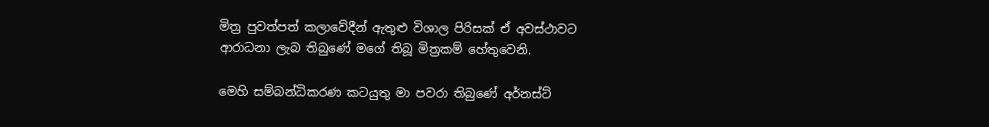මිත්‍ර පුවත්පත් කලාවේදීන් ඇතුළු විශාල පිරිසක් ඒ අවස්ථාවට ආරාධනා ලැබ තිබුණේ මගේ තිබූ මිත්‍රකම් හේතුවෙනි.

මෙහි සම්බන්ධිකරණ කටයුතු මා පවරා තිබුණේ අර්නස්ට්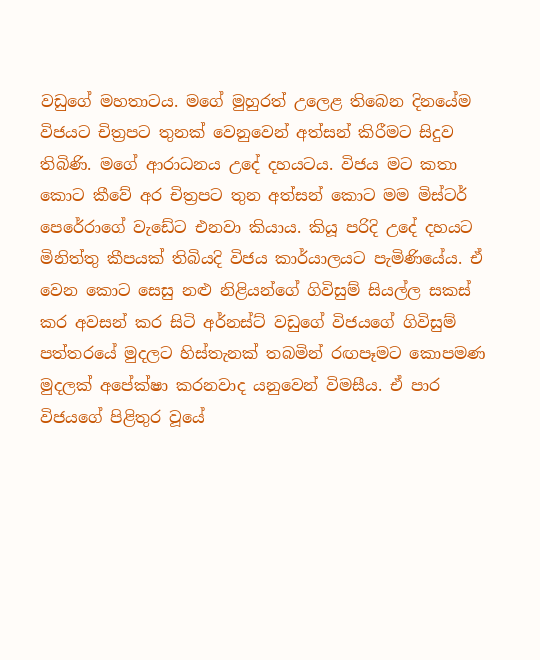වඩුගේ මහතාටය. මගේ මුහුරත් උලෙළ තිබෙන දිනයේම විජයට චිත්‍රපට තුනක් වෙනුවෙන් අත්සන් කිරීමට සිදුව තිබිණි. මගේ ආරාධනය උදේ දහයටය. විජය මට කතා කොට කීවේ අර චිත්‍රපට තුන අත්සන් කොට මම මිස්ටර් පෙරේරාගේ වැඩේට එනවා කියාය. කියූ පරිදි උදේ දහයට මිනිත්තු කීපයක් තිබියදි විජය කාර්යාලයට පැමිණියේය. ඒ වෙන කොට සෙසු නළු නිළියන්ගේ ගිවිසුම් සියල්ල සකස් කර අවසන් කර සිටි අර්නස්ට් වඩුගේ විජයගේ ගිවිසුම් පත්තරයේ මුදලට හිස්තැනක් තබමින් රඟපෑමට කොපමණ මුදලක් අපේක්ෂා කරනවාද යනුවෙන් විමසීය. ඒ පාර විජයගේ පිළිතුර වූයේ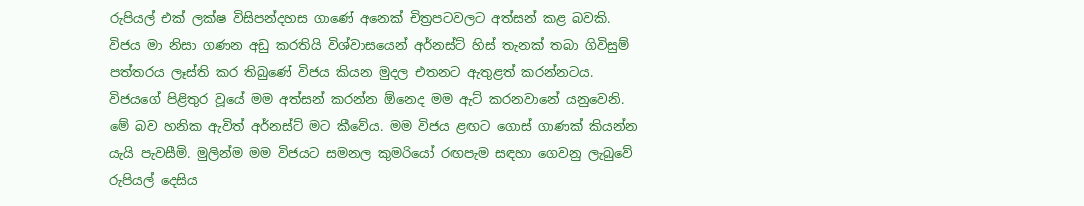රුපියල් එක් ලක්ෂ විසිපන්දහස ගාණේ අනෙක් චිත්‍රපටවලට අත්සන් කළ බවකි. විජය මා නිසා ගණන අඩු කරතියි විශ්වාසයෙන් අර්නස්ට් හිස් තැනක් තබා ගිවිසුම් පත්තරය ලෑස්ති කර තිබුණේ විජය කියන මුදල එතනට ඇතුළත් කරන්නටය. විජයගේ පිළිතුර වූයේ මම අත්සන් කරන්න ඕනෙද මම ඇට් කරනවානේ යනුවෙනි. මේ බව හනික ඇවිත් අර්නස්ට් මට කීවේය. මම විජය ළඟට ගොස් ගාණක් කියන්න යැයි පැවසීමි. මුලින්ම මම විජයට සමනල කුමරියෝ රඟපැම සඳහා ගෙවනු ලැබුවේ රුපියල් දෙසිය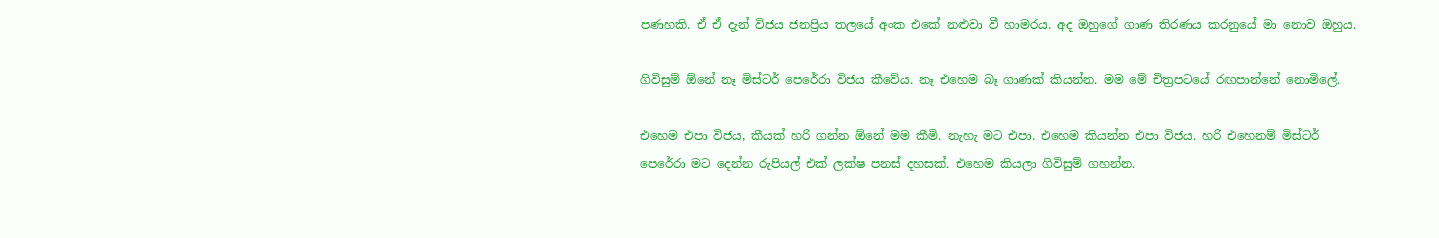පණහකි. ඒ ඒ දැන් විජය ජනප්‍රිය තලයේ අංක එකේ නළුවා වී හාමරය. අද ඔහුගේ ගාණ තිරණය කරනුයේ මා නොව ඔහුය.

ගිවිසුම් ඕනේ නෑ මිස්ටර් පෙරේරා විජය කීවේය. නෑ එහෙම බෑ ගාණක් කියන්න. මම මේ චිත්‍රපටයේ රඟපාන්නේ නොමිලේ.

එහෙම එපා විජය, කීයක් හරි ගන්න ඕනේ මම කීමි. නැහැ මට එපා. එහෙම කියන්න එපා විජය. හරි එහෙනම් මිස්ටර් පෙරේරා මට දෙන්න රුපියල් එක් ලක්ෂ පනස් දහසක්. එහෙම කියලා ගිවිසුම් ගහන්න.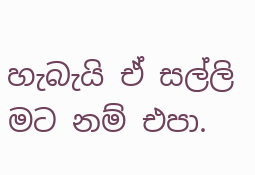හැබැයි ඒ සල්ලි මට නම් එපා.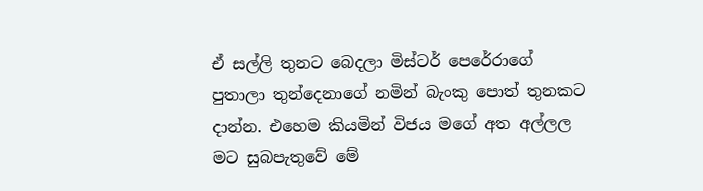ඒ සල්ලි තුනට බෙදලා මිස්ටර් පෙරේරාගේ පුතාලා තුන්දෙනාගේ නමින් බැංකු පොත් තුනකට දාන්න. එහෙම කියමින් විජය මගේ අත අල්ලල මට සුබපැතුවේ මේ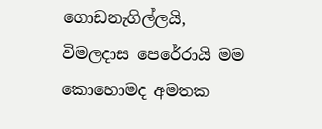ගොඩනැගිල්ලයි, විමලදාස පෙරේරායි මම කොහොමද අමතක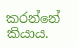කරන්නේ කියාය.